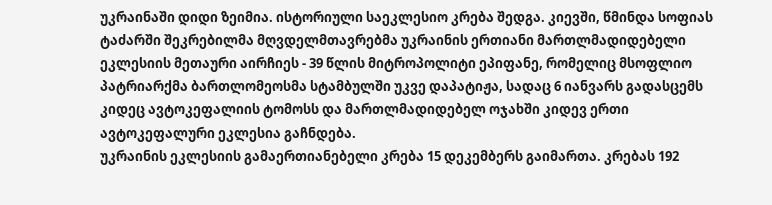უკრაინაში დიდი ზეიმია. ისტორიული საეკლესიო კრება შედგა. კიევში, წმინდა სოფიას ტაძარში შეკრებილმა მღვდელმთავრებმა უკრაინის ერთიანი მართლმადიდებელი ეკლესიის მეთაური აირჩიეს - 39 წლის მიტროპოლიტი ეპიფანე, რომელიც მსოფლიო პატრიარქმა ბართლომეოსმა სტამბულში უკვე დაპატიჟა, სადაც 6 იანვარს გადასცემს კიდეც ავტოკეფალიის ტომოსს და მართლმადიდებელ ოჯახში კიდევ ერთი ავტოკეფალური ეკლესია გაჩნდება.
უკრაინის ეკლესიის გამაერთიანებელი კრება 15 დეკემბერს გაიმართა. კრებას 192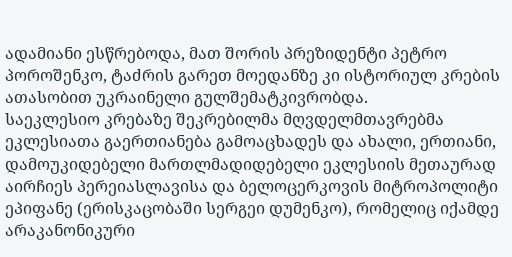ადამიანი ესწრებოდა, მათ შორის პრეზიდენტი პეტრო პოროშენკო, ტაძრის გარეთ მოედანზე კი ისტორიულ კრების ათასობით უკრაინელი გულშემატკივრობდა.
საეკლესიო კრებაზე შეკრებილმა მღვდელმთავრებმა ეკლესიათა გაერთიანება გამოაცხადეს და ახალი, ერთიანი, დამოუკიდებელი მართლმადიდებელი ეკლესიის მეთაურად აირჩიეს პერეიასლავისა და ბელოცერკოვის მიტროპოლიტი ეპიფანე (ერისკაცობაში სერგეი დუმენკო), რომელიც იქამდე არაკანონიკური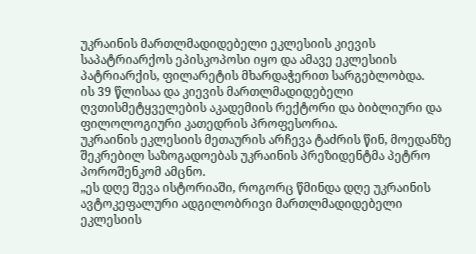უკრაინის მართლმადიდებელი ეკლესიის კიევის საპატრიარქოს ეპისკოპოსი იყო და ამავე ეკლესიის პატრიარქის, ფილარეტის მხარდაჭერით სარგებლობდა.
ის 39 წლისაა და კიევის მართლმადიდებელი ღვთისმეტყველების აკადემიის რექტორი და ბიბლიური და ფილოლოგიური კათედრის პროფესორია.
უკრაინის ეკლესიის მეთაურის არჩევა ტაძრის წინ, მოედანზე შეკრებილ საზოგადოებას უკრაინის პრეზიდენტმა პეტრო პოროშენკომ ამცნო.
„ეს დღე შევა ისტორიაში, როგორც წმინდა დღე უკრაინის ავტოკეფალური ადგილობრივი მართლმადიდებელი ეკლესიის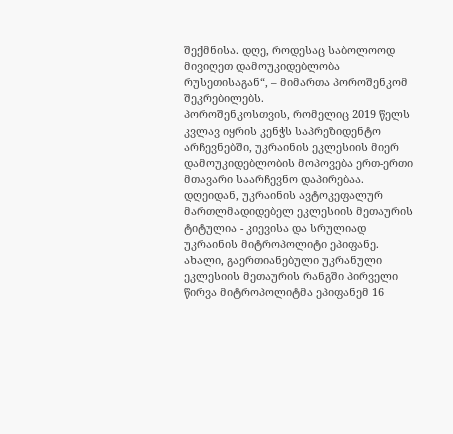შექმნისა. დღე, როდესაც საბოლოოდ მივიღეთ დამოუკიდებლობა რუსეთისაგან“, – მიმართა პოროშენკომ შეკრებილებს.
პოროშენკოსთვის, რომელიც 2019 წელს კვლავ იყრის კენჭს საპრეზიდენტო არჩევნებში, უკრაინის ეკლესიის მიერ დამოუკიდებლობის მოპოვება ერთ-ერთი მთავარი საარჩევნო დაპირებაა.
დღეიდან, უკრაინის ავტოკეფალურ მართლმადიდებელ ეკლესიის მეთაურის ტიტულია - კიევისა და სრულიად უკრაინის მიტროპოლიტი ეპიფანე. ახალი, გაერთიანებული უკრანული ეკლესიის მეთაურის რანგში პირველი წირვა მიტროპოლიტმა ეპიფანემ 16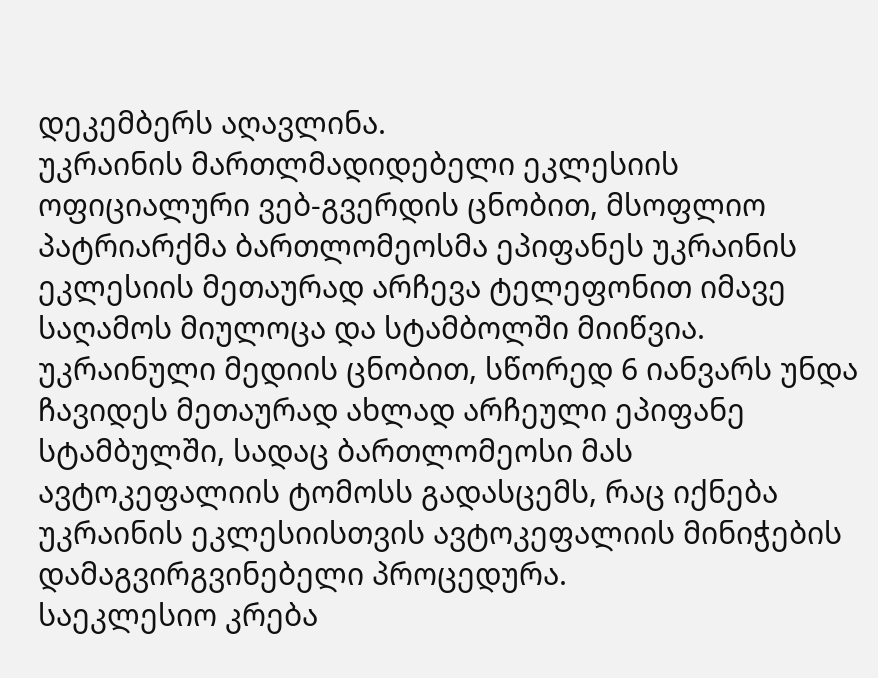დეკემბერს აღავლინა.
უკრაინის მართლმადიდებელი ეკლესიის ოფიციალური ვებ-გვერდის ცნობით, მსოფლიო პატრიარქმა ბართლომეოსმა ეპიფანეს უკრაინის ეკლესიის მეთაურად არჩევა ტელეფონით იმავე საღამოს მიულოცა და სტამბოლში მიიწვია. უკრაინული მედიის ცნობით, სწორედ 6 იანვარს უნდა ჩავიდეს მეთაურად ახლად არჩეული ეპიფანე სტამბულში, სადაც ბართლომეოსი მას ავტოკეფალიის ტომოსს გადასცემს, რაც იქნება უკრაინის ეკლესიისთვის ავტოკეფალიის მინიჭების დამაგვირგვინებელი პროცედურა.
საეკლესიო კრება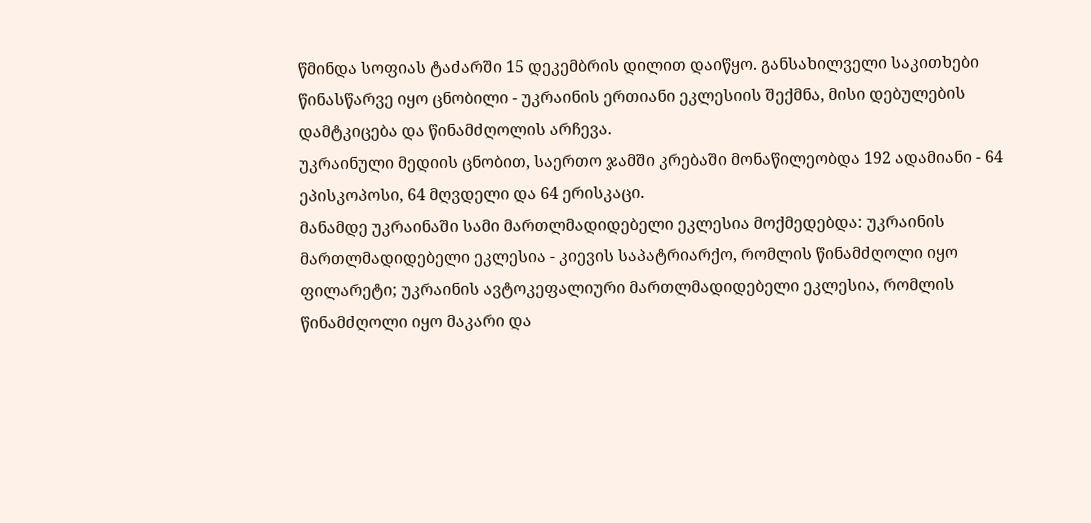წმინდა სოფიას ტაძარში 15 დეკემბრის დილით დაიწყო. განსახილველი საკითხები წინასწარვე იყო ცნობილი - უკრაინის ერთიანი ეკლესიის შექმნა, მისი დებულების დამტკიცება და წინამძღოლის არჩევა.
უკრაინული მედიის ცნობით, საერთო ჯამში კრებაში მონაწილეობდა 192 ადამიანი - 64 ეპისკოპოსი, 64 მღვდელი და 64 ერისკაცი.
მანამდე უკრაინაში სამი მართლმადიდებელი ეკლესია მოქმედებდა: უკრაინის მართლმადიდებელი ეკლესია - კიევის საპატრიარქო, რომლის წინამძღოლი იყო ფილარეტი; უკრაინის ავტოკეფალიური მართლმადიდებელი ეკლესია, რომლის წინამძღოლი იყო მაკარი და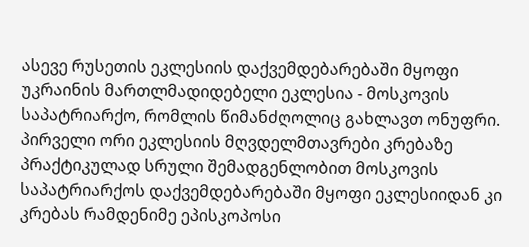ასევე რუსეთის ეკლესიის დაქვემდებარებაში მყოფი უკრაინის მართლმადიდებელი ეკლესია - მოსკოვის საპატრიარქო, რომლის წიმანძღოლიც გახლავთ ონუფრი.
პირველი ორი ეკლესიის მღვდელმთავრები კრებაზე პრაქტიკულად სრული შემადგენლობით მოსკოვის საპატრიარქოს დაქვემდებარებაში მყოფი ეკლესიიდან კი კრებას რამდენიმე ეპისკოპოსი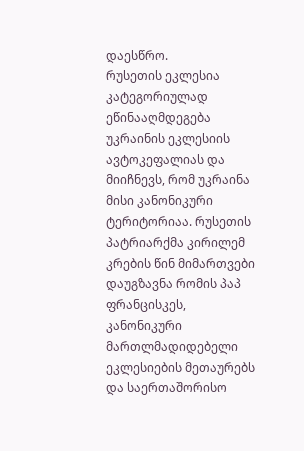დაესწრო.
რუსეთის ეკლესია კატეგორიულად ეწინააღმდეგება უკრაინის ეკლესიის ავტოკეფალიას და მიიჩნევს, რომ უკრაინა მისი კანონიკური ტერიტორიაა. რუსეთის პატრიარქმა კირილემ კრების წინ მიმართვები დაუგზავნა რომის პაპ ფრანცისკეს, კანონიკური მართლმადიდებელი ეკლესიების მეთაურებს და საერთაშორისო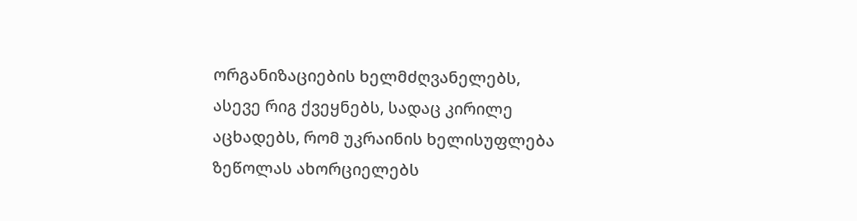ორგანიზაციების ხელმძღვანელებს, ასევე რიგ ქვეყნებს, სადაც კირილე აცხადებს, რომ უკრაინის ხელისუფლება ზეწოლას ახორციელებს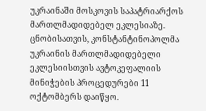უკრაინაში მოსკოვის საპატრიარქოს მართლმადიდებელ ეკლესიაზე.
ცნობისათვის, კონსტანტინოპოლმა უკრაინის მართლმადიდებელი ეკლესიისთვის ავტოკეფალიის მინიჭების პროცედურები 11 ოქტომბერს დაიწყო.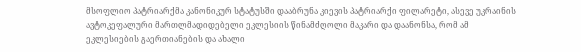მსოფლიო პატრიარქმა კანონიკურ სტატუსში დააბრუნა კიევის პატრიარქი ფილარეტი, ასევე უკრაინის ავტოკეფალური მართლმადიდებელი ეკლესიის წინამძღოლი მაკარი და დაანონსა, რომ ამ ეკლესიების გაერთიანების და ახალი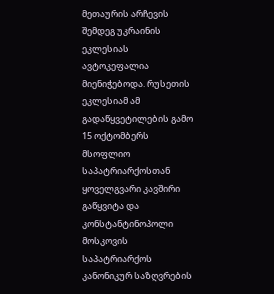მეთაურის არჩევის შემდეგ უკრაინის ეკლესიას ავტოკეფალია მიენიჭებოდა. რუსეთის ეკლესიამ ამ გადაწყვეტილების გამო 15 ოქტომბერს მსოფლიო საპატრიარქოსთან ყოველგვარი კავშირი გაწყვიტა და კონსტანტინოპოლი მოსკოვის საპატრიარქოს კანონიკურ საზღვრების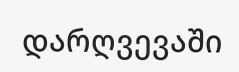დარღვევაში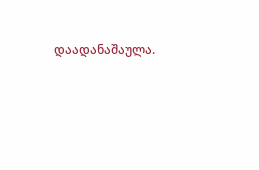დაადანაშაულა.